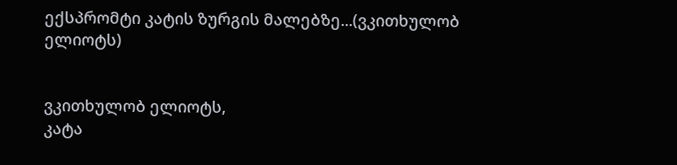ექსპრომტი კატის ზურგის მალებზე...(ვკითხულობ ელიოტს)


ვკითხულობ ელიოტს,
კატა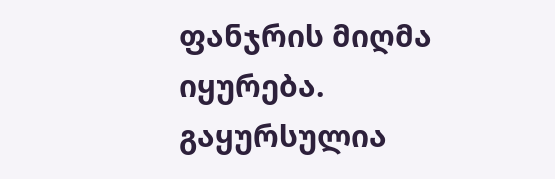ფანჯრის მიღმა იყურება.
გაყურსულია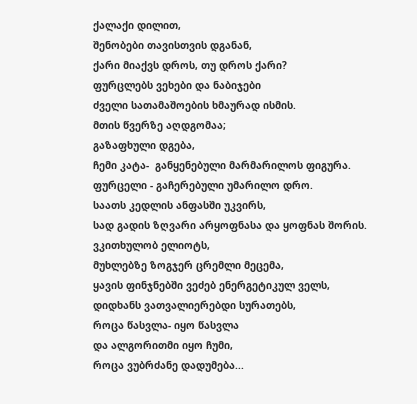ქალაქი დილით,
შენობები თავისთვის დგანან,
ქარი მიაქვს დროს, თუ დროს ქარი?
ფურცლებს ვეხები და ნაბიჯები
ძველი სათამაშოების ხმაურად ისმის.
მთის წვერზე აღდგომაა;
გაზაფხული დგება,
ჩემი კატა-  განყენებული მარმარილოს ფიგურა.
ფურცელი - გაჩერებული უმარილო დრო.
საათს კედლის ანფასში უკვირს,
სად გადის ზღვარი არყოფნასა და ყოფნას შორის.
ვკითხულობ ელიოტს,
მუხლებზე ზოგჯერ ცრემლი მეცემა,
ყავის ფინჯნებში ვეძებ ენერგეტიკულ ველს,
დიდხანს ვათვალიერებდი სურათებს,
როცა წასვლა- იყო წასვლა
და ალგორითმი იყო ჩუმი,
როცა ვუბრძანე დადუმება...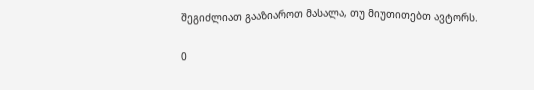შეგიძლიათ გააზიაროთ მასალა, თუ მიუთითებთ ავტორს.

0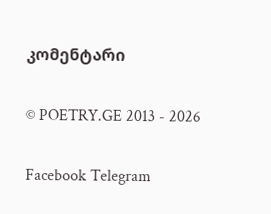კომენტარი

© POETRY.GE 2013 - 2026

Facebook Telegram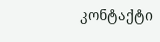კონტაქტი